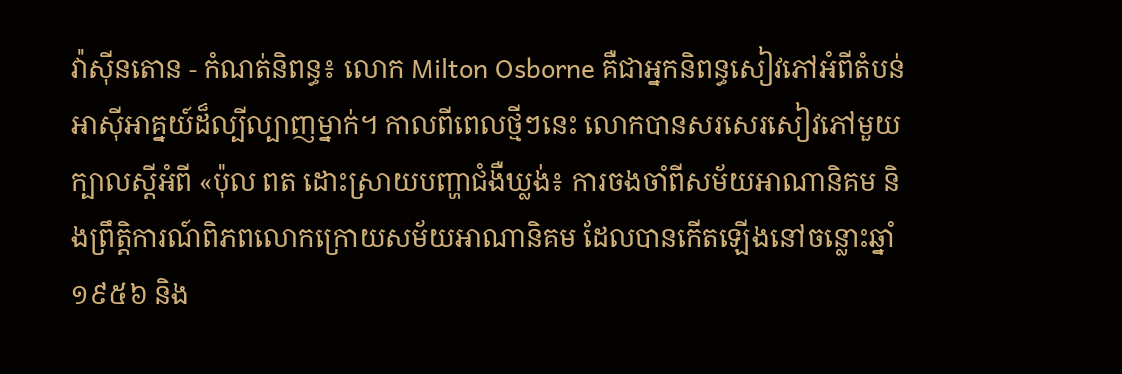វ៉ាស៊ីនតោន - កំណត់និពន្ធ៖ លោក Milton Osborne គឺជាអ្នកនិពន្ធសៀវភៅអំពីតំបន់អាស៊ីអាគ្នយ៍ដ៏ល្បីល្បាញម្នាក់។ កាលពីពេលថ្មីៗនេះ លោកបានសរសេរសៀវភៅមួយក្បាលស្តីអំពី «ប៉ុល ពត ដោះស្រាយបញ្ហាជំងឺឃ្លង់៖ ការចងចាំពីសម័យអាណានិគម និងព្រឹត្តិការណ៍ពិភពលោកក្រោយសម័យអាណានិគម ដែលបានកើតឡើងនៅចន្លោះឆ្នាំ ១៩៥៦ និង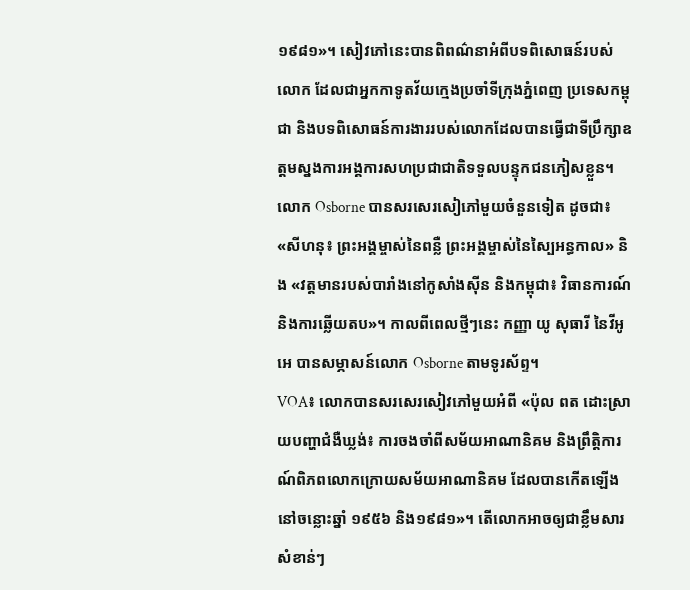១៩៨១»។ សៀវភៅនេះបានពិពណ៌នាអំពីបទពិសោធន៍របស់លោក ដែលជាអ្នកកាទូតវ័យក្មេងប្រចាំទីក្រុងភ្នំពេញ ប្រទេសកម្ពុជា និងបទពិសោធន៍ការងាររបស់លោកដែលបានធ្វើជាទីប្រឹក្សាឧត្តមស្នងការអង្គការសហប្រជាជាតិទទួលបន្ទុកជនភៀសខ្លួន។ លោក Osborne បានសរសេរសៀភៅមួយចំនួនទៀត ដូចជា៖ «សីហនុ៖ ព្រះអង្គម្ចាស់នៃពន្លឺ ព្រះអង្គម្ចាស់នៃស្បៃអន្ធកាល» និង «វត្តមានរបស់បារាំងនៅកូសាំងស៊ីន និងកម្ពុជា៖ វិធានការណ៍ និងការឆ្លើយតប»។ កាលពីពេលថ្មីៗនេះ កញ្ញា យូ សុធារី នៃវីអូអេ បានសម្ភាសន៍លោក Osborne តាមទូរស័ព្ទ។
VOA៖ លោកបានសរសេរសៀវភៅមួយអំពី «ប៉ុល ពត ដោះស្រាយបញ្ហាជំងឺឃ្លង់៖ ការចងចាំពីសម័យអាណានិគម និងព្រឹត្តិការណ៍ពិភពលោកក្រោយសម័យអាណានិគម ដែលបានកើតឡើងនៅចន្លោះឆ្នាំ ១៩៥៦ និង១៩៨១»។ តើលោកអាចឲ្យជាខ្លឹមសារសំខាន់ៗ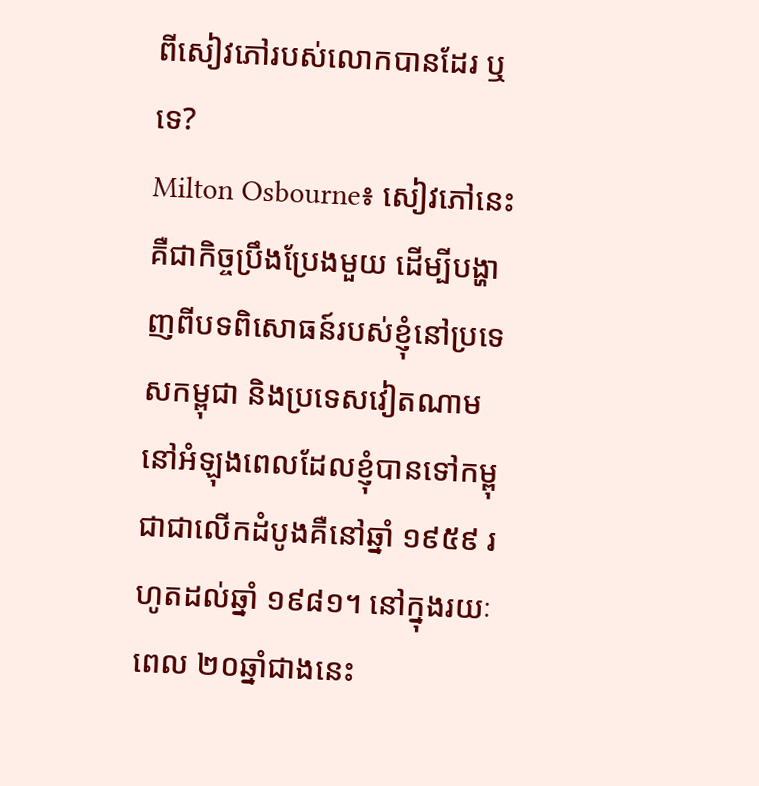ពីសៀវភៅរបស់លោកបានដែរ ឬទេ?
Milton Osbourne៖ សៀវភៅនេះ គឺជាកិច្ចប្រឹងប្រែងមួយ ដើម្បីបង្ហាញពីបទពិសោធន៍របស់ខ្ញុំនៅប្រទេសកម្ពុជា និងប្រទេសវៀតណាម នៅអំឡុងពេលដែលខ្ញុំបានទៅកម្ពុជាជាលើកដំបូងគឺនៅឆ្នាំ ១៩៥៩ រហូតដល់ឆ្នាំ ១៩៨១។ នៅក្នុងរយៈពេល ២០ឆ្នាំជាងនេះ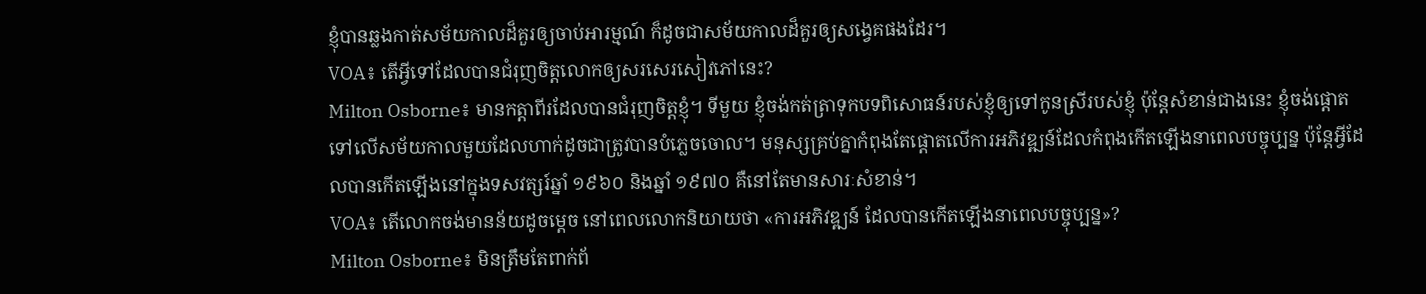ខ្ញុំបានឆ្លងកាត់សម័យកាលដ៏គួរឲ្យចាប់អារម្មណ៍ ក៏ដូចជាសម័យកាលដ៏គួរឲ្យសង្វេគផងដែរ។
VOA៖ តើអ្វីទៅដែលបានជំរុញចិត្តលោកឲ្យសរសេរសៀវភៅនេះ?
Milton Osborne៖ មានកត្តាពីរដែលបានជំរុញចិត្តខ្ញុំ។ ទីមួយ ខ្ញុំចង់កត់ត្រាទុកបទពិសោធន៍របស់ខ្ញុំឲ្យទៅកូនស្រីរបស់ខ្ញុំ ប៉ុន្តែសំខាន់ជាងនេះ ខ្ញុំចង់ផ្តោតទៅលើសម័យកាលមួយដែលហាក់ដូចជាត្រូវបានបំភ្លេចចោល។ មនុស្សគ្រប់គ្នាកំពុងតែផ្តោតលើការអភិវឌ្ឍន៍ដែលកំពុងកើតឡើងនាពេលបច្ចុប្បន្ន ប៉ុន្តែអ្វីដែលបានកើតឡើងនៅក្នុងទសវត្សរ៍ឆ្នាំ ១៩៦០ និងឆ្នាំ ១៩៧០ គឺនៅតែមានសារៈសំខាន់។
VOA៖ តើលោកចង់មានន័យដូចម្តេច នៅពេលលោកនិយាយថា «ការអភិវឌ្ឍន៍ ដែលបានកើតឡើងនាពេលបច្ចុប្បន្ន»?
Milton Osborne៖ មិនត្រឹមតែពាក់ព័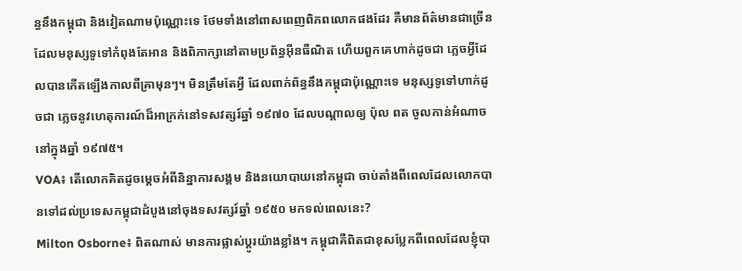ន្ធនឹងកម្ពុជា និងវៀតណាមប៉ុណ្ណោះទេ ថែមទាំងនៅពាសពេញពិភពលោកផងដែរ គឺមានព័ត៌មានជាច្រើន ដែលមនុស្សទូទៅកំពុងតែអាន និងពិភាក្សានៅតាមប្រព័ន្ធអ៊ីនធឺណិត ហើយពួកគេហាក់ដូចជា ភ្លេចអ្វីដែលបានកើតឡើងកាលពីគ្រាមុនៗ។ មិនត្រឹមតែអ្វី ដែលពាក់ព័ន្ធនឹងកម្ពុជាប៉ុណ្ណោះទេ មនុស្សទូទៅហាក់ដូចជា ភ្លេចនូវហេតុការណ៍ដ៏អាក្រក់នៅទសវត្សរ៍ឆ្នាំ ១៩៧០ ដែលបណ្តាលឲ្យ ប៉ុល ពត ចូលកាន់អំណាចនៅក្នុងឆ្នាំ ១៩៧៥។
VOA៖ តើលោកគិតដូចម្តេចអំពីនិន្នាការសង្គម និងនយោបាយនៅកម្ពុជា ចាប់តាំងពីពេលដែលលោកបានទៅដល់ប្រទេសកម្ពុជាដំបូងនៅចុងទសវត្សរ៍ឆ្នាំ ១៩៥០ មកទល់ពេលនេះ?
Milton Osborne៖ ពិតណាស់ មានការផ្លាស់ប្តូរយ៉ាងខ្លាំង។ កម្ពុជាគឺពិតជាខុសប្លែកពីពេលដែលខ្ញុំបា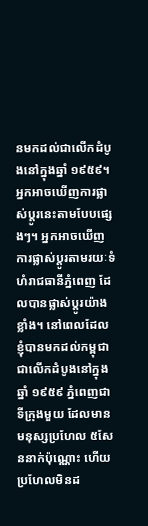នមកដល់ជាលើកដំបូងនៅក្នុងឆ្នាំ ១៩៥៩។ អ្នកអាចឃើញការផ្លាស់ប្តូរនេះតាមបែបផ្សេងៗ។ អ្នកអាចឃើញការផ្លាស់ប្តូរតាមរយៈទំហំរាជធានីភ្នំពេញ ដែលបានផ្លាស់ប្តូរយ៉ាងខ្លាំង។ នៅពេលដែលខ្ញុំបានមកដល់កម្ពុជាជាលើកដំបូងនៅក្នុងឆ្នាំ ១៩៥៩ ភ្នំពេញជាទីក្រុងមួយ ដែលមានមនុស្សប្រហែល ៥សែននាក់ប៉ុណ្ណោះ ហើយប្រហែលមិនដ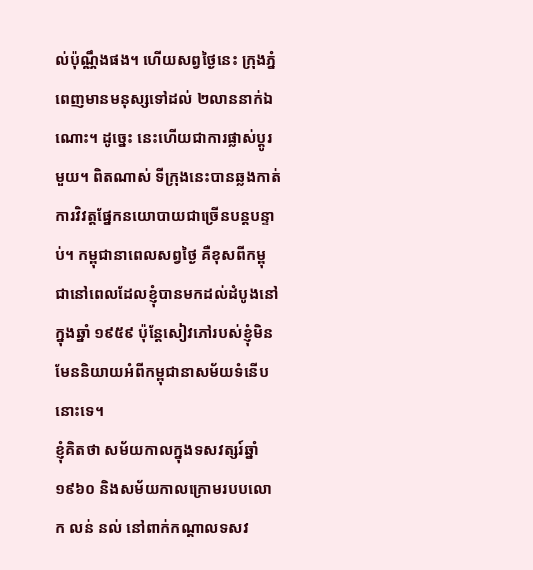ល់ប៉ុណ្ណឹងផង។ ហើយសព្វថ្ងៃនេះ ក្រុងភ្នំពេញមានមនុស្សទៅដល់ ២លាននាក់ឯណោះ។ ដូច្នេះ នេះហើយជាការផ្លាស់ប្តូរមួយ។ ពិតណាស់ ទីក្រុងនេះបានឆ្លងកាត់ការវិវត្តផ្នែកនយោបាយជាច្រើនបន្តបន្ទាប់។ កម្ពុជានាពេលសព្វថ្ងៃ គឺខុសពីកម្ពុជានៅពេលដែលខ្ញុំបានមកដល់ដំបូងនៅក្នុងឆ្នាំ ១៩៥៩ ប៉ុន្តែសៀវភៅរបស់ខ្ញុំមិនមែននិយាយអំពីកម្ពុជានាសម័យទំនើបនោះទេ។
ខ្ញុំគិតថា សម័យកាលក្នុងទសវត្សរ៍ឆ្នាំ ១៩៦០ និងសម័យកាលក្រោមរបបលោក លន់ នល់ នៅពាក់កណ្តាលទសវ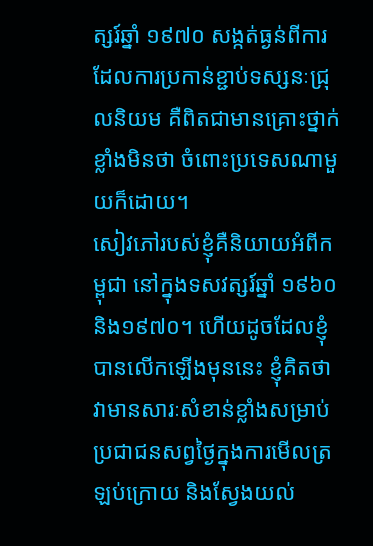ត្សរ៍ឆ្នាំ ១៩៧០ សង្កត់ធ្ងន់ពីការដែលការប្រកាន់ខ្ជាប់ទស្សនៈជ្រុលនិយម គឺពិតជាមានគ្រោះថ្នាក់ខ្លាំងមិនថា ចំពោះប្រទេសណាមួយក៏ដោយ។
សៀវភៅរបស់ខ្ញុំគឺនិយាយអំពីកម្ពុជា នៅក្នុងទសវត្សរ៍ឆ្នាំ ១៩៦០ និង១៩៧០។ ហើយដូចដែលខ្ញុំបានលើកឡើងមុននេះ ខ្ញុំគិតថា វាមានសារៈសំខាន់ខ្លាំងសម្រាប់ប្រជាជនសព្វថ្ងៃក្នុងការមើលត្រឡប់ក្រោយ និងស្វែងយល់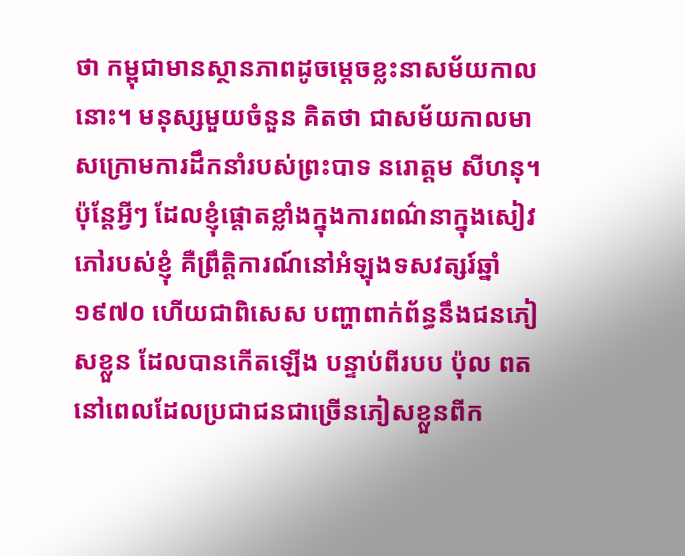ថា កម្ពុជាមានស្ថានភាពដូចម្តេចខ្លះនាសម័យកាលនោះ។ មនុស្សមួយចំនួន គិតថា ជាសម័យកាលមាសក្រោមការដឹកនាំរបស់ព្រះបាទ នរោត្តម សីហនុ។ ប៉ុន្តែអ្វីៗ ដែលខ្ញុំផ្តោតខ្លាំងក្នុងការពណ៌នាក្នុងសៀវភៅរបស់ខ្ញុំ គឺព្រឹត្តិការណ៍នៅអំឡុងទសវត្សរ៍ឆ្នាំ ១៩៧០ ហើយជាពិសេស បញ្ហាពាក់ព័ន្ធនឹងជនភៀសខ្លួន ដែលបានកើតឡើង បន្ទាប់ពីរបប ប៉ុល ពត នៅពេលដែលប្រជាជនជាច្រើនភៀសខ្លួនពីក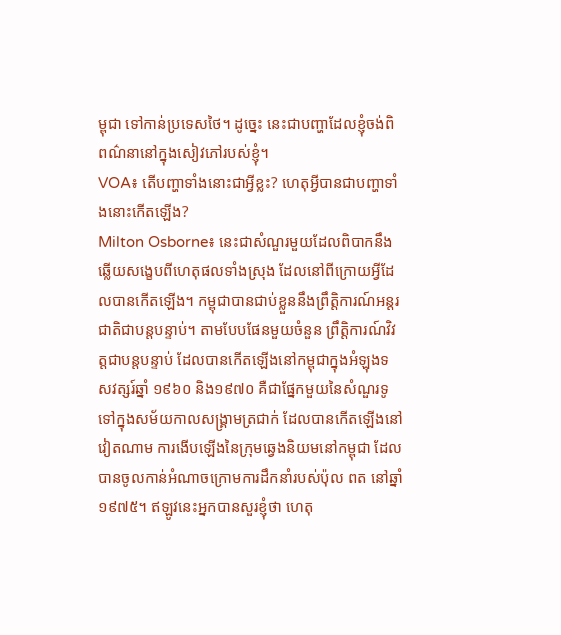ម្ពុជា ទៅកាន់ប្រទេសថៃ។ ដូច្នេះ នេះជាបញ្ហាដែលខ្ញុំចង់ពិពណ៌នានៅក្នុងសៀវភៅរបស់ខ្ញុំ។
VOA៖ តើបញ្ហាទាំងនោះជាអ្វីខ្លះ? ហេតុអ្វីបានជាបញ្ហាទាំងនោះកើតឡើង?
Milton Osborne៖ នេះជាសំណួរមួយដែលពិបាកនឹងឆ្លើយសង្ខេបពីហេតុផលទាំងស្រុង ដែលនៅពីក្រោយអ្វីដែលបានកើតឡើង។ កម្ពុជាបានជាប់ខ្លួននឹងព្រឹត្តិការណ៍អន្តរជាតិជាបន្តបន្ទាប់។ តាមបែបផែនមួយចំនួន ព្រឹត្តិការណ៍វិវត្តជាបន្តបន្ទាប់ ដែលបានកើតឡើងនៅកម្ពុជាក្នុងអំឡុងទសវត្សរ៍ឆ្នាំ ១៩៦០ និង១៩៧០ គឺជាផ្នែកមួយនៃសំណួរទូទៅក្នុងសម័យកាលសង្រ្គាមត្រជាក់ ដែលបានកើតឡើងនៅវៀតណាម ការងើបឡើងនៃក្រុមឆ្វេងនិយមនៅកម្ពុជា ដែលបានចូលកាន់អំណាចក្រោមការដឹកនាំរបស់ប៉ុល ពត នៅឆ្នាំ១៩៧៥។ ឥឡូវនេះអ្នកបានសួរខ្ញុំថា ហេតុ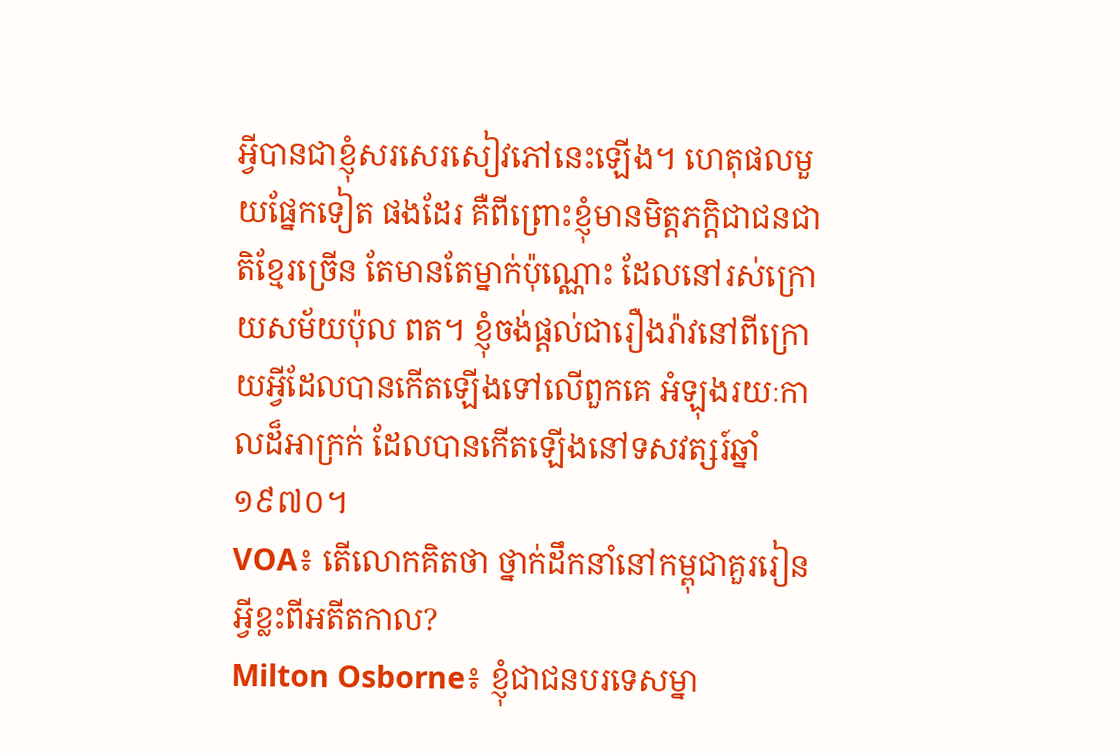អ្វីបានជាខ្ញុំសរសេរសៀវភៅនេះឡើង។ ហេតុផលមួយផ្នែកទៀត ផងដែរ គឺពីព្រោះខ្ញុំមានមិត្តភក្តិជាជនជាតិខ្មែរច្រើន តែមានតែម្នាក់ប៉ុណ្ណោះ ដែលនៅរស់ក្រោយសម័យប៉ុល ពត។ ខ្ញុំចង់ផ្តល់ជារឿងរ៉ាវនៅពីក្រោយអ្វីដែលបានកើតឡើងទៅលើពួកគេ អំឡុងរយៈកាលដ៏អាក្រក់ ដែលបានកើតឡើងនៅទសវត្សរ៍ឆ្នាំ ១៩៧០។
VOA៖ តើលោកគិតថា ថ្នាក់ដឹកនាំនៅកម្ពុជាគួររៀនអ្វីខ្លះពីអតីតកាល?
Milton Osborne៖ ខ្ញុំជាជនបរទេសម្នា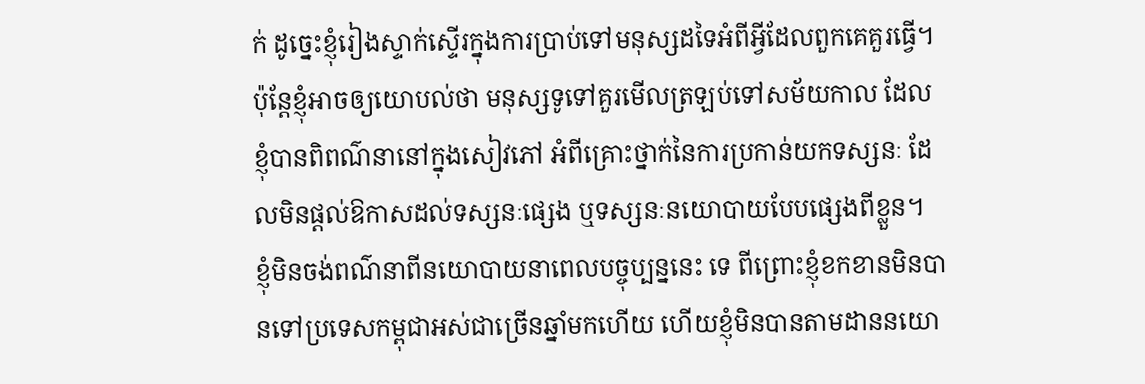ក់ ដូច្នេះខ្ញុំរៀងស្ទាក់ស្ទើរក្នុងការប្រាប់ទៅមនុស្សដទៃអំពីអ្វីដែលពួកគេគួរធ្វើ។ ប៉ុន្តែខ្ញុំអាចឲ្យយោបល់ថា មនុស្សទូទៅគួរមើលត្រឡប់ទៅសម័យកាល ដែលខ្ញុំបានពិពណ៌នានៅក្នុងសៀវភៅ អំពីគ្រោះថ្នាក់នៃការប្រកាន់យកទស្សនៈ ដែលមិនផ្តល់ឱកាសដល់ទស្សនៈផ្សេង ឬទស្សនៈនយោបាយបែបផ្សេងពីខ្លួន។ ខ្ញុំមិនចង់ពណ៌នាពីនយោបាយនាពេលបច្ចុប្បន្ននេះ ទេ ពីព្រោះខ្ញុំខកខានមិនបានទៅប្រទេសកម្ពុជាអស់ជាច្រើនឆ្នាំមកហើយ ហើយខ្ញុំមិនបានតាមដាននយោ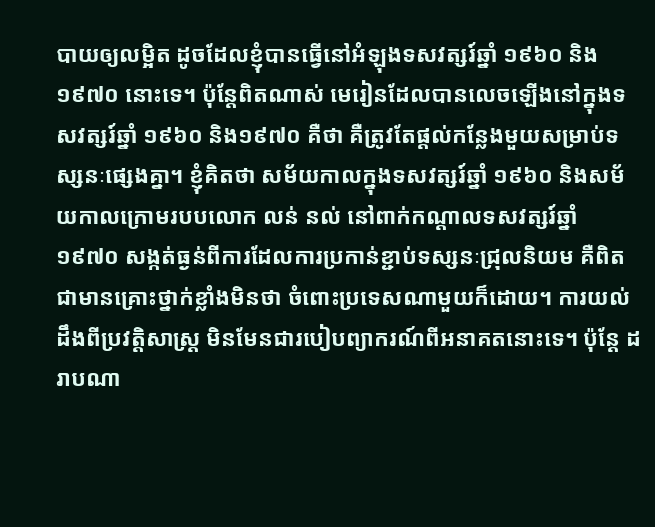បាយឲ្យលម្អិត ដូចដែលខ្ញុំបានធ្វើនៅអំឡុងទសវត្សរ៍ឆ្នាំ ១៩៦០ និង១៩៧០ នោះទេ។ ប៉ុន្តែពិតណាស់ មេរៀនដែលបានលេចឡើងនៅក្នុងទសវត្សរ៍ឆ្នាំ ១៩៦០ និង១៩៧០ គឺថា គឺត្រូវតែផ្តល់កន្លែងមួយសម្រាប់ទស្សនៈផ្សេងគ្នា។ ខ្ញុំគិតថា សម័យកាលក្នុងទសវត្សរ៍ឆ្នាំ ១៩៦០ និងសម័យកាលក្រោមរបបលោក លន់ នល់ នៅពាក់កណ្តាលទសវត្សរ៍ឆ្នាំ ១៩៧០ សង្កត់ធ្ងន់ពីការដែលការប្រកាន់ខ្ជាប់ទស្សនៈជ្រុលនិយម គឺពិតជាមានគ្រោះថ្នាក់ខ្លាំងមិនថា ចំពោះប្រទេសណាមួយក៏ដោយ។ ការយល់ដឹងពីប្រវត្តិសាស្ត្រ មិនមែនជារបៀបព្យាករណ៍ពីអនាគតនោះទេ។ ប៉ុន្តែ ដរាបណា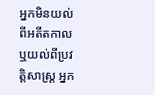អ្នកមិនយល់ពីអតីតកាល ឬយល់ពីប្រវត្តិសាស្រ្ត អ្នក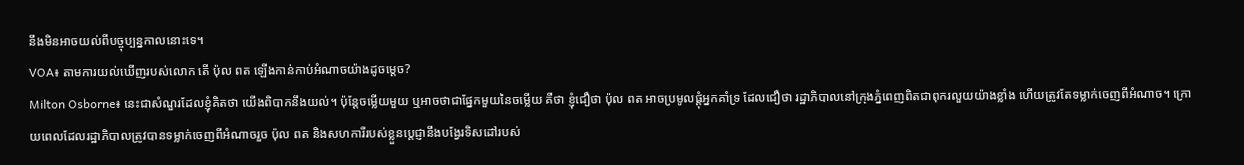នឹងមិនអាចយល់ពីបច្ចុប្បន្នកាលនោះទេ។
VOA៖ តាមការយល់ឃើញរបស់លោក តើ ប៉ុល ពត ឡើងកាន់កាប់អំណាចយ៉ាងដូចម្តេច?
Milton Osborne៖ នេះជាសំណួរដែលខ្ញុំគិតថា យើងពិបាកនឹងយល់។ ប៉ុន្តែចម្លើយមួយ ឬអាចថាជាផ្នែកមួយនៃចម្លើយ គឺថា ខ្ញុំជឿថា ប៉ុល ពត អាចប្រមូលផ្តុំអ្នកគាំទ្រ ដែលជឿថា រដ្ឋាភិបាលនៅក្រុងភ្នំពេញពិតជាពុករលួយយ៉ាងខ្លាំង ហើយត្រូវតែទម្លាក់ចេញពីអំណាច។ ក្រោយពេលដែលរដ្ឋាភិបាលត្រូវបានទម្លាក់ចេញពីអំណាចរួច ប៉ុល ពត និងសហការីរបស់ខ្លួនបេ្តជ្ញានឹងបង្វែរទិសដៅរបស់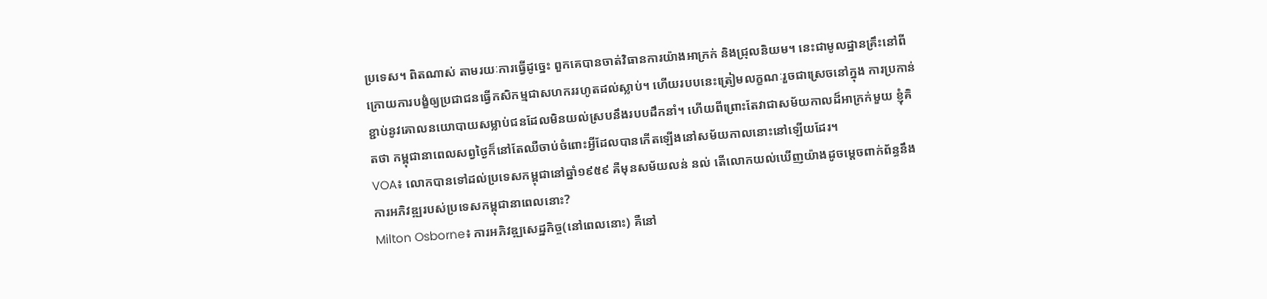ប្រទេស។ ពិតណាស់ តាមរយៈការធ្វើដូច្នេះ ពួកគេបានចាត់វិធានការយ៉ាងអាក្រក់ និងជ្រុលនិយម។ នេះជាមូលដ្ឋានគ្រឹះនៅពីក្រោយការបង្ខំឲ្យប្រជាជនធ្វើកសិកម្មជាសហកររហូតដល់ស្លាប់។ ហើយរបបនេះត្រៀមលក្ខណៈរួចជាស្រេចនៅក្នុង ការប្រកាន់ខ្ជាប់នូវគោលនយោបាយសម្លាប់ជនដែលមិនយល់ស្របនឹងរបបដឹកនាំ។ ហើយពីព្រោះតែវាជាសម័យកាលដ៏អាក្រក់មួយ ខ្ញុំគិតថា កម្ពុជានាពេលសព្វថ្ងៃក៏នៅតែឈឺចាប់ចំពោះអ្វីដែលបានកើតឡើងនៅសម័យកាលនោះនៅឡើយដែរ។
VOA៖ លោកបានទៅដល់ប្រទេសកម្ពុជានៅឆ្នាំ១៩៥៩ គឺមុនសម័យលន់ នល់ តើលោកយល់ឃើញយ៉ាងដូចម្តេចពាក់ព័ន្ធនឹងការអភិវឌ្ឍរបស់ប្រទេសកម្ពុជានាពេលនោះ?
Milton Osborne៖ ការអភិវឌ្ឍសេដ្ឋកិច្ច(នៅពេលនោះ) គឺនៅ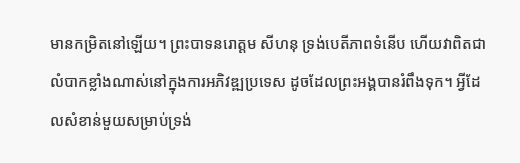មានកម្រិតនៅឡើយ។ ព្រះបាទនរោត្តម សីហនុ ទ្រង់បេតីភាពទំនើប ហើយវាពិតជាលំបាកខ្លាំងណាស់នៅក្នុងការអភិវឌ្ឍប្រទេស ដូចដែលព្រះអង្គបានរំពឹងទុក។ អ្វីដែលសំខាន់មួយសម្រាប់ទ្រង់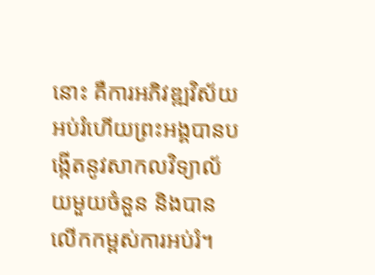នោះ គឺការអភិវឌ្ឍវិស័យអប់រំហើយព្រះអង្គបានបង្កើតនូវសាកលវិទ្យាល័យមួយចំនួន និងបានលើកកម្ពស់ការអប់រំ។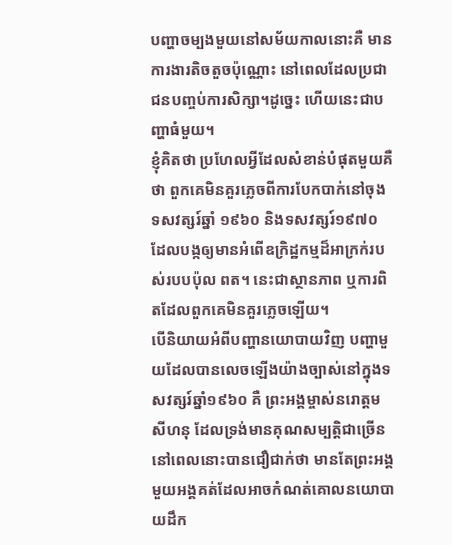បញ្ហាចម្បងមួយនៅសម័យកាលនោះគឺ មានការងារតិចតួចប៉ុណ្ណោះ នៅពេលដែលប្រជាជនបញ្ចប់ការសិក្សា។ដូច្នេះ ហើយនេះជាបញ្ហាធំមួយ។
ខ្ញុំគិតថា ប្រហែលអ្វីដែលសំខាន់បំផុតមួយគឺថា ពួកគេមិនគួរភ្លេចពីការបែកបាក់នៅចុងទសវត្សរ៍ឆ្នាំ ១៩៦០ និងទសវត្សរ៍១៩៧០ ដែលបង្កឲ្យមានអំពើឧក្រិដ្ឋកម្មដ៏អាក្រក់របស់របបប៉ុល ពត។ នេះជាស្ថានភាព ឬការពិតដែលពួកគេមិនគួរភ្លេចឡើយ។
បើនិយាយអំពីបញ្ហានយោបាយវិញ បញ្ហាមួយដែលបានលេចឡើងយ៉ាងច្បាស់នៅក្នុងទសវត្សរ៍ឆ្នាំ១៩៦០ គឺ ព្រះអង្គម្ចាស់នរោត្តម សីហនុ ដែលទ្រង់មានគុណសម្បត្តិជាច្រើន នៅពេលនោះបានជឿជាក់ថា មានតែព្រះអង្គមួយអង្គគត់ដែលអាចកំណត់គោលនយោបាយដឹក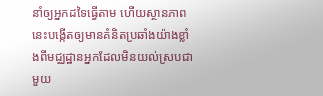នាំឲ្យអ្នកដទៃធ្វើតាម ហើយស្ថានភាពនេះបង្កើតឲ្យមានគំនិតប្រឆាំងយ៉ាងខ្លាំងពីមជ្ឈដ្ឋានអ្នកដែលមិនយល់ស្របជាមួយ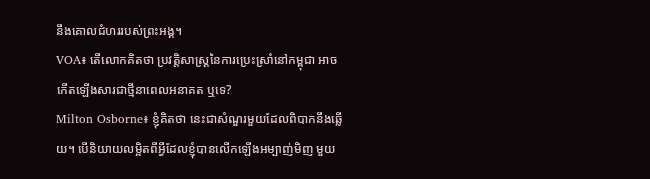នឹងគោលជំហររបស់ព្រះអង្គ។
VOA៖ តើលោកគិតថា ប្រវត្តិសាស្រ្តនៃការប្រេះស្រាំនៅកម្ពុជា អាចកើតឡើងសារជាថ្មីនាពេលអនាគត ឬទេ?
Milton Osborne៖ ខ្ញុំគិតថា នេះជាសំណួរមួយដែលពិបាកនឹងឆ្លើយ។ បើនិយាយលម្អិតពីអ្វីដែលខ្ញុំបានលើកឡើងអម្បាញ់មិញ មួយ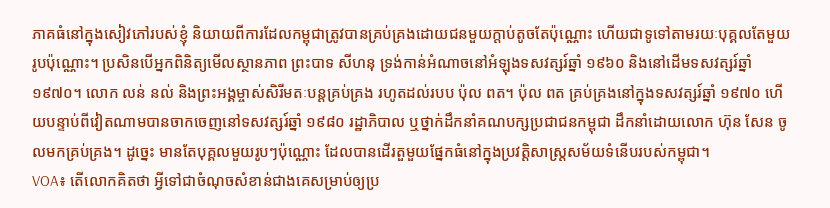ភាគធំនៅក្នុងសៀវភៅរបស់ខ្ញុំ និយាយពីការដែលកម្ពុជាត្រូវបានគ្រប់គ្រងដោយជនមួយក្តាប់តូចតែប៉ុណ្ណោះ ហើយជាទូទៅតាមរយៈបុគ្គលតែមួយរូបប៉ុណ្ណោះ។ ប្រសិនបើអ្នកពិនិត្យមើលស្ថានភាព ព្រះបាទ សីហនុ ទ្រង់កាន់អំណាចនៅអំឡុងទសវត្សរ៍ឆ្នាំ ១៩៦០ និងនៅដើមទសវត្សរ៍ឆ្នាំ ១៩៧០។ លោក លន់ នល់ និងព្រះអង្គម្ចាស់សិរីមតៈបន្តគ្រប់គ្រង រហូតដល់របប ប៉ុល ពត។ ប៉ុល ពត គ្រប់គ្រងនៅក្នុងទសវត្សរ៍ឆ្នាំ ១៩៧០ ហើយបន្ទាប់ពីវៀតណាមបានចាកចេញនៅទសវត្សរ៍ឆ្នាំ ១៩៨០ រដ្ឋាភិបាល ឬថ្នាក់ដឹកនាំគណបក្សប្រជាជនកម្ពុជា ដឹកនាំដោយលោក ហ៊ុន សែន ចូលមកគ្រប់គ្រង។ ដូច្នេះ មានតែបុគ្គលមួយរូបៗប៉ុណ្ណោះ ដែលបានដើរតួមួយផ្នែកធំនៅក្នុងប្រវត្តិសាស្រ្តសម័យទំនើបរបស់កម្ពុជា។
VOA៖ តើលោកគិតថា អ្វីទៅជាចំណុចសំខាន់ជាងគេសម្រាប់ឲ្យប្រ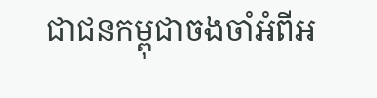ជាជនកម្ពុជាចងចាំអំពីអ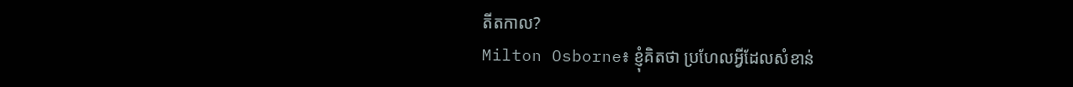តីតកាល?
Milton Osborne៖ ខ្ញុំគិតថា ប្រហែលអ្វីដែលសំខាន់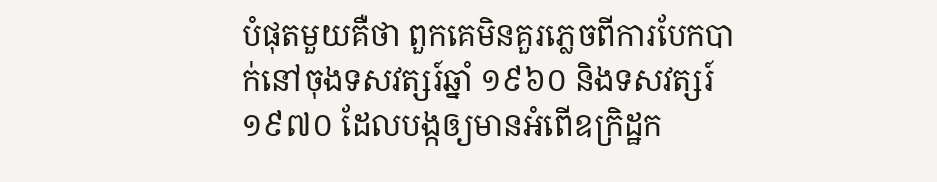បំផុតមួយគឺថា ពួកគេមិនគួរភ្លេចពីការបែកបាក់នៅចុងទសវត្សរ៍ឆ្នាំ ១៩៦០ និងទសវត្សរ៍១៩៧០ ដែលបង្កឲ្យមានអំពើឧក្រិដ្ឋក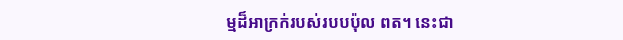ម្មដ៏អាក្រក់របស់របបប៉ុល ពត។ នេះជា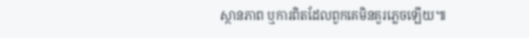ស្ថានភាព ឬការពិតដែលពួកគេមិនគួរភ្លេចឡើយ៕